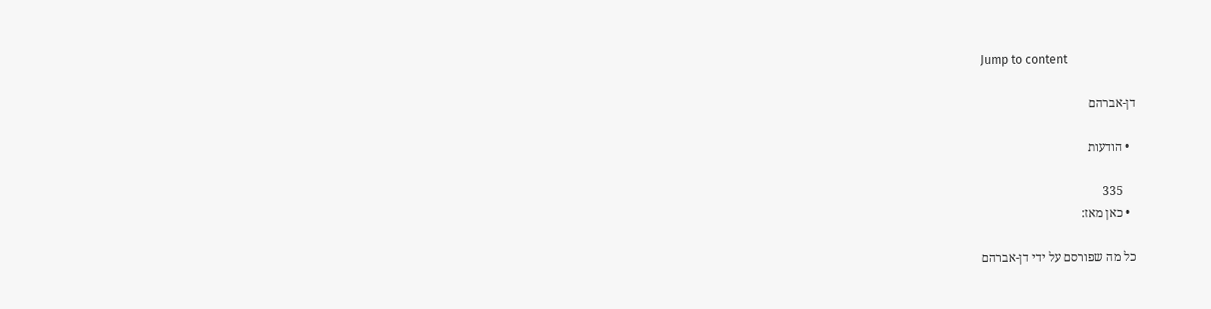Jump to content

דן-אברהם

  • הודעות

    335
  • כאן מאז:

כל מה שפורסם על ידי דן-אברהם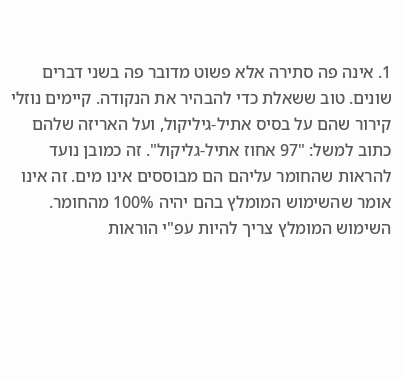1. אינה פה סתירה אלא פשוט מדובר פה בשני דברים שונים. טוב ששאלת כדי להבהיר את הנקודה. קיימים נוזלי קירור שהם על בסיס אתיל-גיליקול, ועל האריזה שלהם כתוב למשל: "97 אחוז אתיל-גליקול". זה כמובן נועד להראות שהחומר עליהם הם מבוססים אינו מים. זה אינו אומר שהשימוש המומלץ בהם יהיה 100% מהחומר. השימוש המומלץ צריך להיות עפ"י הוראות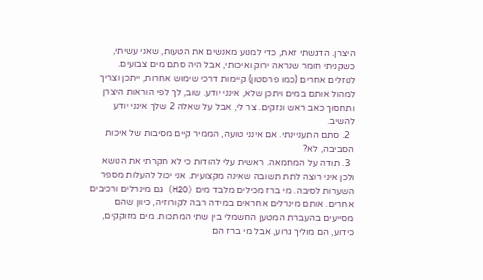היצרן. הדגשתי זאת, כדי למנוע מאנשים את הטעות, שאני עשיתי, כשקניתי חומר שנראה ירוק ואיכותי, אבל היה סתם מים צבועים. לנוזלים אחרים (כמו פרסטון) קיימות דרכי שימוש אחרות, ייתכן וצריך למהול אותם במים ויתכן שלא, אינני יודע. שוב, לך לפי הוראות היצרן ותחסוך כאב ראש ונזקים. צר לי, אבל על שאלה 2 שלך אינני יודע להשיב.
  2. סתם התעניינתי. אם אינני טועה, הממיר קיים מסיבות של איכות הסביבה, לא?
  3. תודה על המחמאה. ראשית עלי להודות כי לא חקרתי את הנושא ולכן איני רוצה לתת תשובה שאינה מקצועית. אני יכול להעלות מספר השערות לסיבה. מי ברז מכילים מלבד מים (H2O) גם מינרלים ורכיבים אחרים. אותם מינרלים אחראים במידה רבה לקורוזיה, כיוון שהם מסייעים בהעברת המטען החשמלי בין שתי המתכות. מים מזוקקים, כידוע, הם מוליך גרוע, אבל מי ברז הם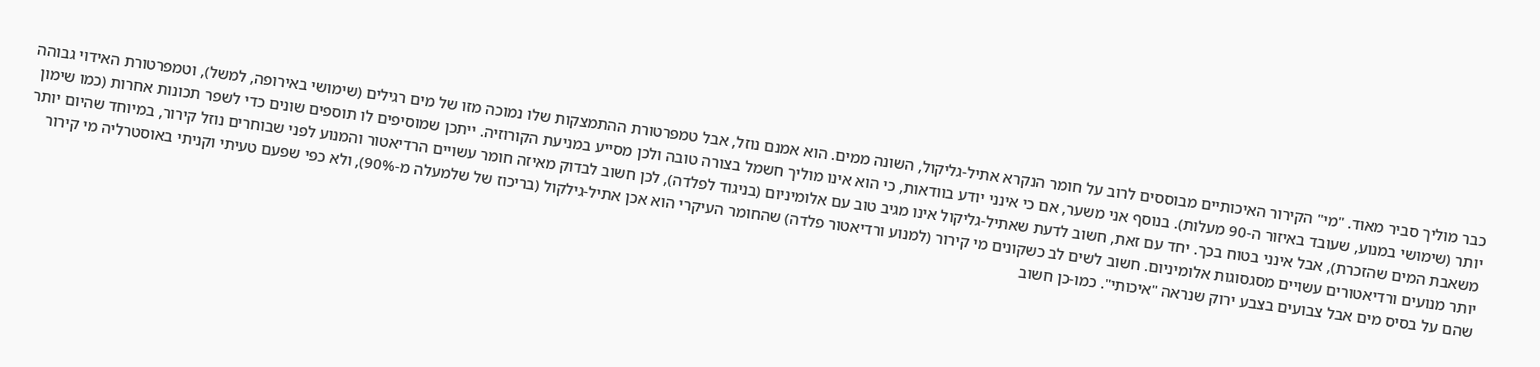כבר מוליך סביר מאוד. "מי" הקירור האיכותיים מבוססים לרוב על חומר הנקרא אתיל-גליקול, השונה ממים. הוא אמנם נוזל, אבל טמפרטורת ההתמצקות שלו נמוכה מזו של מים רגילים (שימושי באירופה, למשל), וטמפרטורת האידוי גבוהה יותר (שימושי במנוע, שעובד באיזור ה-90 מעלות). בנוסף אני משער, אם כי אינני יודע בוודאות, כי הוא אינו מוליך חשמל בצורה טובה ולכן מסייע במניעת הקורוזיה. ייתכן שמוסיפים לו תוספים שונים כדי לשפר תכונות אחרות (כמו שימון משאבת המים שהזכרת), אבל אינני בטוח בכך. יחד עם זאת, חשוב לדעת שאתיל-גליקול אינו מגיב טוב עם אלומיניום (בניגוד לפלדה), לכן חשוב לבדוק מאיזה חומר עשויים הרדיאטור והמנוע לפני שבוחרים נוזל קירור, במיוחד שהיום יותר יותר מנועים ורדיאטורים עשויים מסגסוגות אלומיניום. חשוב לשים לב כשקונים מי קירור (למנוע ורדיאטור פלדה) שהחומר העיקרי הוא אכן אתיל-גילקול (בריכוז של שלמעלה מ-90%), ולא כפי שפעם טעיתי וקניתי באוסטרליה מי קירור שהם על בסיס מים אבל צבועים בצבע ירוק שנראה "איכותי". כמו-כן חשוב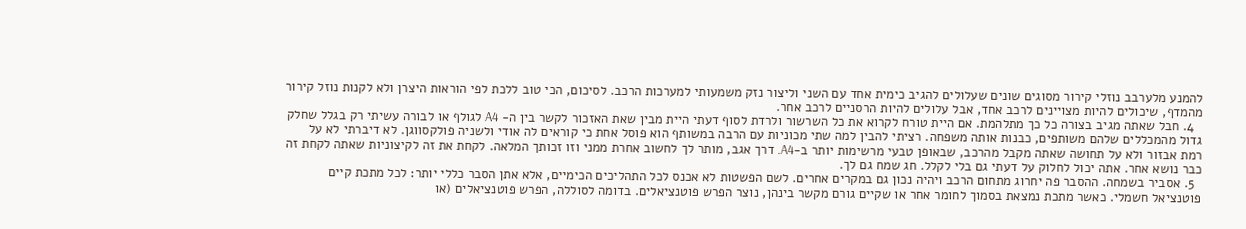להמנע מלערבב נוזלי קירור מסוגים שונים שעלולים להגיב כימית אחד עם השני וליצור נזק משמעותי למערכות הרכב. לסיכום, הכי טוב ללכת לפי הוראות היצרן ולא לקנות נוזל קירור מהמדף, שיכולים להיות מצויינים לרכב אחד, אבל עלולים להיות הרסניים לרכב אחר.
  4. חבל שאתה מגיב בצורה כל כך מתלהמת. אם היית טורח לקרוא את כל השרשור ולרדת לסוף דעתי היית מבין שאת האזכור לקשר בין ה- A4 לגולף או לבורה עשיתי רק בגלל שחלק גדול מהמכללים שלהם משותפים, כבנות אותה משפחה. רציתי להבין למה שתי מכוניות עם הרבה במשותף הוא פוסל אחת כי קוראים לה אודי ולשניה פולקסווגן. לא דיברתי לא על רמת אבזור ולא על תחושה שאתה מקבל מהרכב, שבאופן טבעי מרשימות יותר ב-A4. דרך אגב, מותר לך לחשוב אחרת ממני וזו זכותך המלאה. לקחת את זה לקיצוניות שאתה לקחת זה כבר נושא אחר. אתה יכול לחלוק על דעתי גם בלי לקלל. חג שמח גם לך.
  5. אסביר בשמחה. ההסבר פה יחרוג מתחום הרכב ויהיה נכון גם במקרים אחרים. לשם הפשטות לא אכנס לכל התהליכים הכימיים, אלא אתן הסבר כללי יותר: לכל מתכת קיים פוטנציאל חשמלי. כאשר מתכת נמצאת בסמוך לחומר אחר או שקיים גורם מקשר בינהן, נוצר הפרש פוטנציאלים. בדומה לסוללה, הפרש פוטנציאלים (או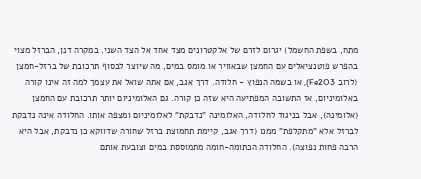מתח, בשפת החשמל) יגרום לזרם של אלקטרונים מצד אחד אל הצד השני. במקרה דנן, הברזל מצוי בהפרש פוטנציאלים עם החמצן שבאוויר או מומס במים, מה שיוצר לבסוף תרכובת של ברזל-חמצן (לרוב Fe2O3), או בשמה הנפוץ - חלודה. דרך אגב, אם אתה שואל את עצמך למה זה אינו קורה באלומיניום, אז התשובה המפתיעה היא שזה כן קורה. גם האלומיניום יותר תרכובת עם החמצן (אלומינה), אבל בניגוד לחלודה, האלומינה "נדבקת" לאלומיניום ומצפה אותו. החלודה אינה נדבקת לברזל אלא "מתקלפת" ממנו (דרך אגב, קיימת תחמוצת ברזל שחורה שדווקא כן נדבקת, אבל היא הרבה פחות נפוצה). החלודה הכתומה-חומה מתמוססת במים וצובעת אותם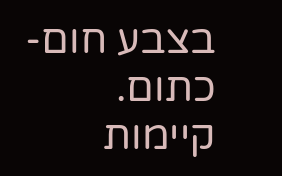בצבע חום-כתום. קיימות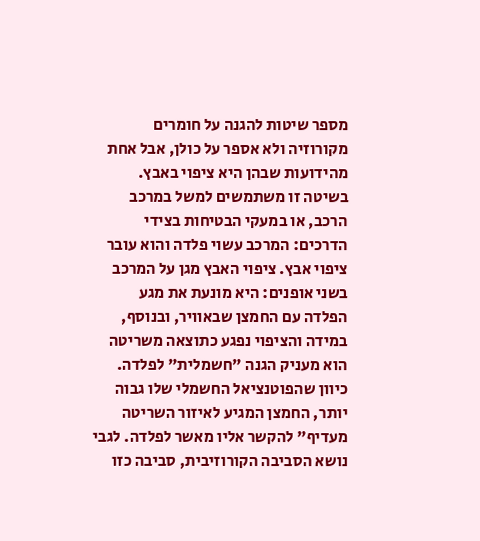מספר שיטות להגנה על חומרים מקורוזיה ולא אספר על כולן, אבל אחת מהידועות שבהן היא ציפוי באבץ. בשיטה זו משתמשים למשל במרכב הרכב, או במעקי הבטיחות בצידי הדרכים: המרכב עשוי פלדה והוא עובר ציפוי אבץ. ציפוי האבץ מגן על המרכב בשני אופנים: היא מונעת את מגע הפלדה עם החמצן שבאוויר, ובנוסף, במידה והציפוי נפגע כתוצאה משריטה הוא מעניק הגנה "חשמלית" לפלדה. כיוון שהפוטנציאל החשמלי שלו גבוה יותר, החמצן המגיע לאיזור השריטה מעדיף" להקשר אליו מאשר לפלדה. לגבי נושא הסביבה הקורוזיבית, סביבה כזו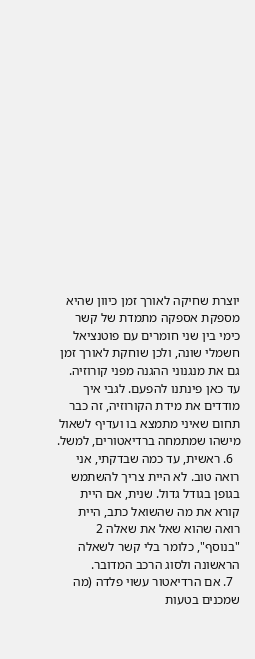יוצרת שחיקה לאורך זמן כיוון שהיא מספקת אספקה מתמדת של קשר כימי בין שני חומרים עם פוטנציאל חשמלי שונה, ולכן שוחקת לאורך זמן גם את מנגנוני ההגנה מפני קורוזיה. עד כאן פינתנו להפעם. לגבי איך מודדים את מידת הקורוזיה, זה כבר תחום שאיני מתמצא בו ועדיף לשאול מישהו שמתמחה ברדיאטורים, למשל.
  6. ראשית, עד כמה שבדקתי, אני רואה טוב. לא היית צריך להשתמש בגופן בגודל גדול. שנית, אם היית קורא את מה שהשואל כתב, היית רואה שהוא שאל את שאלה 2 "בנוסף", כלומר בלי קשר לשאלה הראשונה ולסוג הרכב המדובר.
  7. אם הרדיאטור עשוי פלדה (מה שמכנים בטעות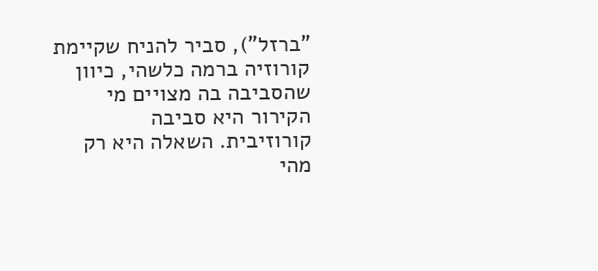"ברזל"), סביר להניח שקיימת קורוזיה ברמה כלשהי, כיוון שהסביבה בה מצויים מי הקירור היא סביבה קורוזיבית. השאלה היא רק מהי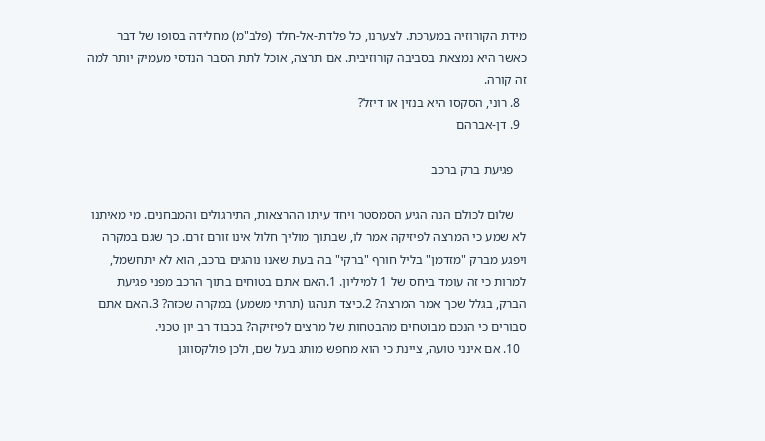מידת הקורוזיה במערכת. לצערנו, כל פלדת-אל-חלד (פלב"מ) מחלידה בסופו של דבר כאשר היא נמצאת בסביבה קורוזיבית. אם תרצה, אוכל לתת הסבר הנדסי מעמיק יותר למה זה קורה.
  8. רוני, הסקסו היא בנזין או דיזל?
  9. דן-אברהם

    פגיעת ברק ברכב

    שלום לכולם הנה הגיע הסמסטר ויחד עיתו ההרצאות, התירגולים והמבחנים. מי מאיתנו לא שמע כי המרצה לפיזיקה אמר לו, שבתוך מוליך חלול אינו זורם זרם. כך שגם במקרה ויפגע מברק "מזדמן" בליל חורף "ברקי" בה בעת שאנו נוהגים ברכב, הוא לא יתחשמל, למרות כי זה עומד ביחס של 1 למיליון. 1.האם אתם בטוחים בתוך הרכב מפני פגיעת הברק, בגלל שכך אמר המרצה? 2.כיצד תנהגו (תרתי משמע) במקרה שכזה? 3.האם אתם סבורים כי הנכם מבוטחים מהבטחות של מרצים לפיזיקה? בכבוד רב יון טכני.
  10. אם אינני טועה, ציינת כי הוא מחפש מותג בעל שם, ולכן פולקסווגן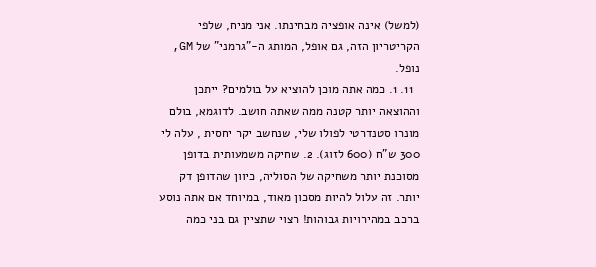(למשל) אינה אופציה מבחינתו. אני מניח, שלפי הקריטריון הזה, גם אופל, המותג ה-"גרמני" של GM, נופל.
  11. 1. כמה אתה מוכן להוציא על בולמים? ייתכן וההוצאה יותר קטנה ממה שאתה חושב. לדוגמא, בולם מונרו סטנדרטי לפולו שלי, שנחשב יקר יחסית , עלה לי 300 ש"ח (600 לזוג). 2. שחיקה משמעותית בדופן מסוכנת יותר משחיקה של הסוליה, כיוון שהדופן דק יותר. זה עלול להיות מסכון מאוד, במיוחד אם אתה נוסע ברכב במהירויות גבוהות! רצוי שתציין גם בני כמה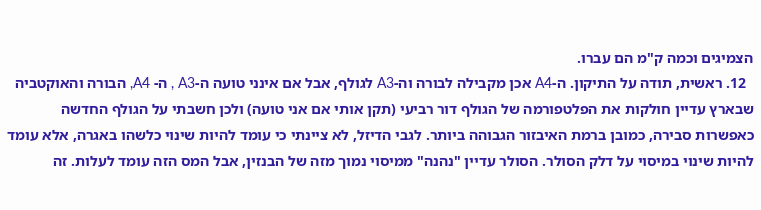הצמיגים וכמה ק"מ הם עברו.
  12. ראשית, תודה על התיקון. ה-A4 אכן מקבילה לבורה וה-A3 לגולף, אבל אם אינני טועה ה-A3 , ה- A4, הבורה והאוקטביה שבארץ עדיין חולקות את הפלטפורמה של הגולף דור רביעי (תקן אותי אם אני טועה) ולכן חשבתי על הגולף החדשה כאפשרות סבירה, כמובן ברמת האיבזור הגבוהה ביותר. לגבי הדיזל, לא ציינתי כי עומד להיות שינוי כלשהו באגרה, אלא עומד להיות שינוי במיסוי על דלק הסולר. הסולר עדיין "נהנה" ממיסוי נמוך מזה של הבנזין, אבל המס הזה עומד לעלות. זה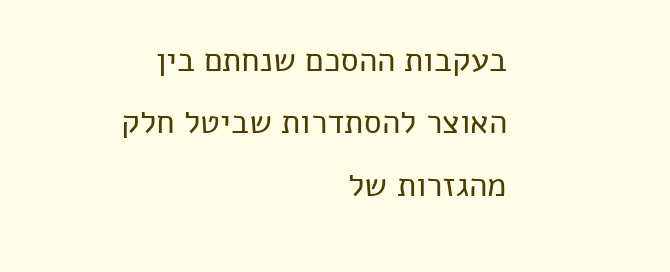בעקבות ההסכם שנחתם בין האוצר להסתדרות שביטל חלק מהגזרות של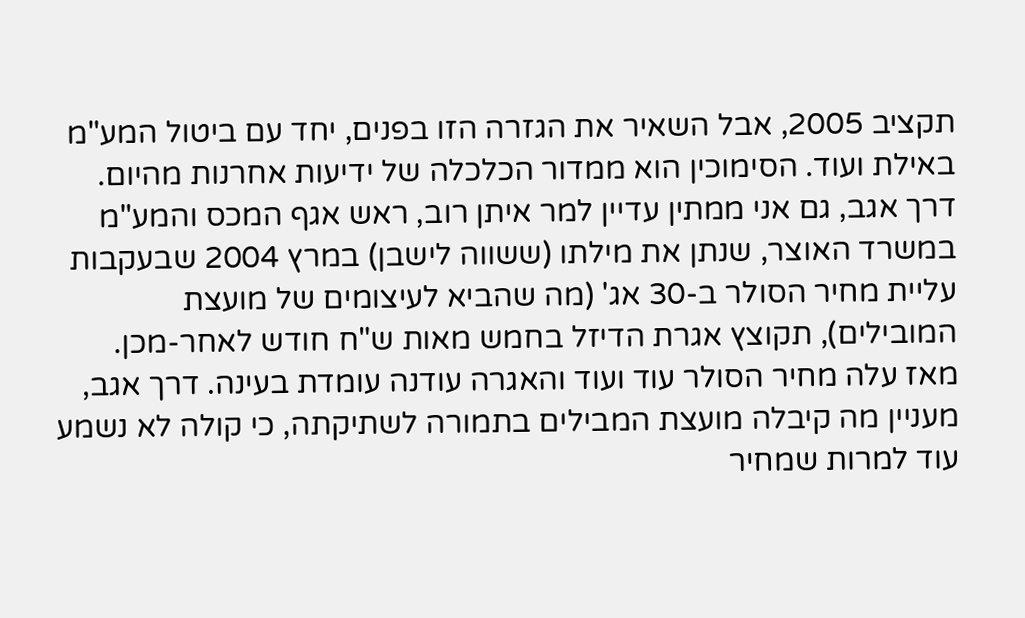תקציב 2005, אבל השאיר את הגזרה הזו בפנים, יחד עם ביטול המע"מ באילת ועוד. הסימוכין הוא ממדור הכלכלה של ידיעות אחרנות מהיום. דרך אגב, גם אני ממתין עדיין למר איתן רוב, ראש אגף המכס והמע"מ במשרד האוצר, שנתן את מילתו (ששווה לישבן) במרץ 2004 שבעקבות עליית מחיר הסולר ב-30 אג' (מה שהביא לעיצומים של מועצת המובילים), תקוצץ אגרת הדיזל בחמש מאות ש"ח חודש לאחר-מכן. מאז עלה מחיר הסולר עוד ועוד והאגרה עודנה עומדת בעינה. דרך אגב, מעניין מה קיבלה מועצת המבילים בתמורה לשתיקתה, כי קולה לא נשמע עוד למרות שמחיר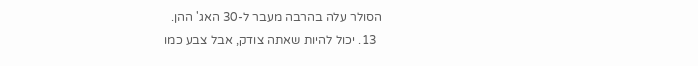הסולר עלה בהרבה מעבר ל-30 האג' ההן.
  13. יכול להיות שאתה צודק, אבל צבע כמו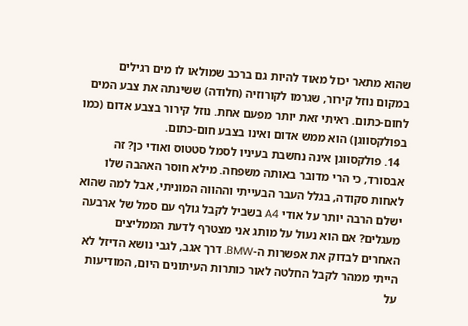שהוא מתאר יכול מאוד להיות גם ברכב שמולאו לו מים רגילים במקום נוזל קירור, שגרמו לקורוזיה (חלודה) ששינתה את צבע המים לחום-כתום. ראיתי זאת יותר מפעם אחת. נוזל קירור בצבע אדום (כמו בפולקסווגן) הוא ממש אדום ואינו בצבע חום-כתום.
  14. פולקסווגן אינה נחשבת בעיניו לסמל סטטוס ואודי כן? זה אבסורד, כי הרי מדובר באותה משפחה. מילא חוסר האהבה שלו לאחות סקודה, בגלל העבר הבעייתי וההווה המוניתי, אבל למה שהוא ישלם הרבה יותר על אודי A4 בשביל לקבל גולף עם סמל של ארבעה מעגלים? אם הוא נעול על מותג אני מצטרף לדעת הממליצים האחרים לבדוק את אפשרות ה-BMW. דרך אגב, לגבי נושא הדיזל לא הייתי ממהר לקבל החלטה לאור כותרות העיתונים היום, המודיעות על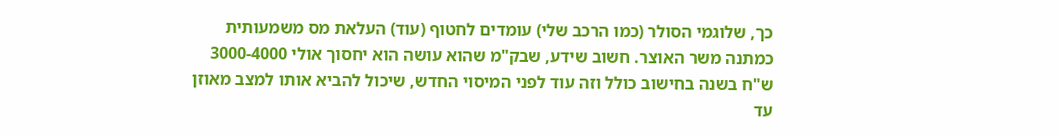כך, שלוגמי הסולר (כמו הרכב שלי) עומדים לחטוף (עוד) העלאת מס משמעותית כמתנה משר האוצר. חשוב שידע, שבק"מ שהוא עושה הוא יחסוך אולי 3000-4000 ש"ח בשנה בחישוב כולל וזה עוד לפני המיסוי החדש, שיכול להביא אותו למצב מאוזן עד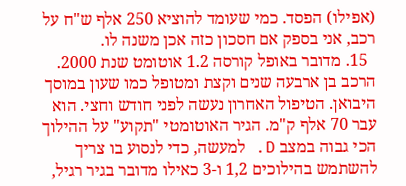(אפילו) הפסד. כמי שעומד להוציא 250 אלף ש"ח על רכב, אני בספק אם חסכון כזה אכן משנה לו.
  15. מדובר באופל קורסה 1.2 אוטומט שנת 2000. הרכב בן ארבעה שנים וקצת ומטופל כמו שעון במוסך היבואן. הטיפול האחרון נעשה לפני חודש וחצי. הוא עבר 70 אלף ק"מ. הגיר האוטומטי "תקוע" על ההילוך הכי גבוה במצב D. למעשה, כדי לנסוע בו צריך להשתמש בהילוכים 1,2 ו-3 כאילו מדובר בגיר רגיל,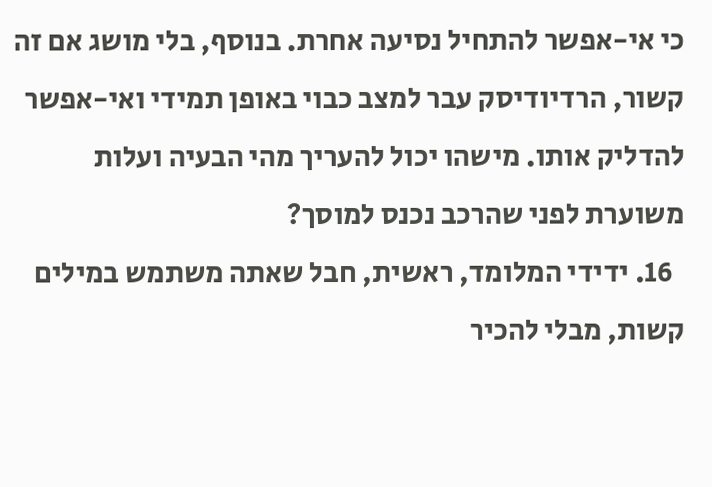כי אי-אפשר להתחיל נסיעה אחרת. בנוסף, בלי מושג אם זה קשור, הרדיודיסק עבר למצב כבוי באופן תמידי ואי-אפשר להדליק אותו. מישהו יכול להעריך מהי הבעיה ועלות משוערת לפני שהרכב נכנס למוסך?
  16. ידידי המלומד, ראשית, חבל שאתה משתמש במילים קשות, מבלי להכיר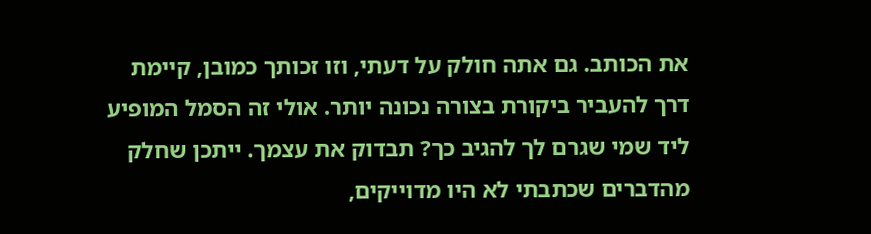את הכותב. גם אתה חולק על דעתי, וזו זכותך כמובן, קיימת דרך להעביר ביקורת בצורה נכונה יותר. אולי זה הסמל המופיע ליד שמי שגרם לך להגיב כך? תבדוק את עצמך. ייתכן שחלק מהדברים שכתבתי לא היו מדוייקים,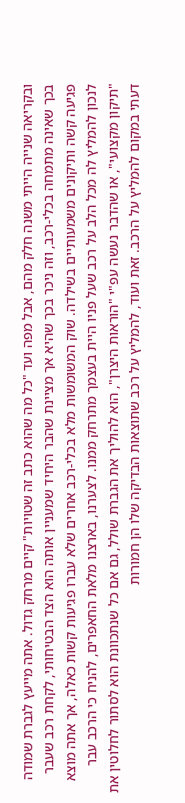ובקריאה שנייה הייתי משנה חלק מהם, אבל מפה ועד "כל מה שהוא כתב זה שטויות" קיים מרחק גדול. אתה מייעץ לגברת שמודה בכך שאינה מתמחה בכלי-רכב, וזה ניכר בכך שהיא אך מציינת שהבר היחיד שמעניין אותה הוא הצד הבטיחותי, לקחת רכב שעבר פגיעה קשה ותיקונים משמעותיים בשילדה. שוק המשומשות מלא בכלי-רכב אחרים שלא עברו פגיעות קשות כאלה, אך אתה מוצא לנכון להמליץ לה מכל הלב על רכב שעל פניו היית בעצמך מתרחק ממנו. לצערנו, בארצנו מלאת החאפרים, להניח כי הרכב עבר "תיקון מקצועי", או שהדבר נעשה עפ"י "הוראות היצרן", הוא להוליך את הגברת שולל, גם אם כל שנתכוונת הוא לסתור לחלוטין את דעתי במקום להמליץ על הרכב. זאת ועוד, להמליץ על רכב שתוצאות הבדיקה שלו הן חמורות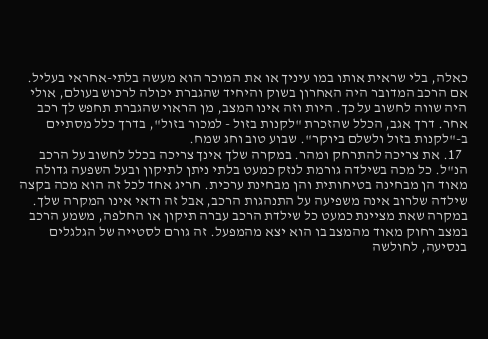כאלה, בלי שראית אותו במו עיניך או את המוכר הוא מעשה בלתי-אחראי בעליל. אם הרכב המדובר היה האחרון בשוק והיחיד שהגברת יכולה לרכוש בעולם, אולי היה שווה לחשוב על כך. היות וזה אינו המצב, מן הראוי שהגברת תחפש לך רכב אחר. דרך אגב, הכלל שהזכרת "לקנות בזול - למכור בזול", בדרך כלל מסתיים ב-"לקנות בזול ולשלם ביוקר". שבוע טוב וחג שמח.
  17. את צריכה להתרחק ומהר. במקרה שלך אינך צריכה בכלל לחשוב על הרכב הנ"ל. כל מכה בשילדה גורמת לנזק כמעט בלתי ניתן לתיקון ובעל השפעה גדולה מאוד הן מבחינה בטיחותית והן מבחינת ערכית. חריג אחד לכל זה הוא מכה בקצה שילדה שלרוב אינה משפיעה על התנהגות הרכב, אבל זה ודאי אינו המקרה שלך. במקרה שאת מציינת כמעט כל שילדת הרכב עברה תיקון או החלפה, משמע הרכב במצב רחוק מאוד מהמצב בו הוא יצא מהמפעל. זה גורם לסטייה של הגלגלים בנסיעה, לחולשה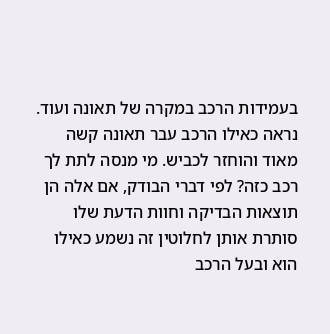בעמידות הרכב במקרה של תאונה ועוד. נראה כאילו הרכב עבר תאונה קשה מאוד והוחזר לכביש. מי מנסה לתת לך רכב כזה? לפי דברי הבודק, אם אלה הן תוצאות הבדיקה וחוות הדעת שלו סותרת אותן לחלוטין זה נשמע כאילו הוא ובעל הרכב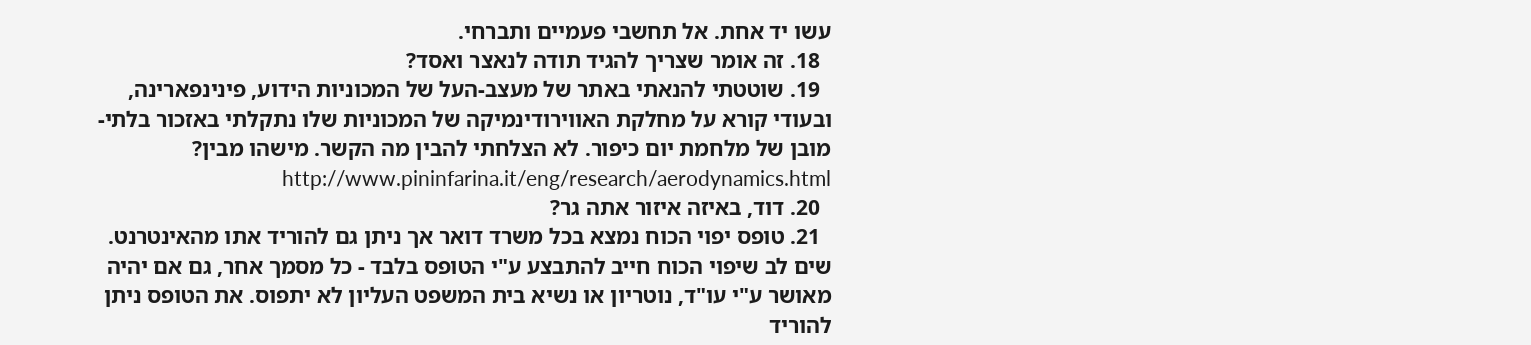עשו יד אחת. אל תחשבי פעמיים ותברחי.
  18. זה אומר שצריך להגיד תודה לנאצר ואסד?
  19. שוטטתי להנאתי באתר של מעצב-העל של המכוניות הידוע, פינינפארינה, ובעודי קורא על מחלקת האווירודינמיקה של המכוניות שלו נתקלתי באזכור בלתי-מובן של מלחמת יום כיפור. לא הצלחתי להבין מה הקשר. מישהו מבין? http://www.pininfarina.it/eng/research/aerodynamics.html
  20. דוד, באיזה איזור אתה גר?
  21. טופס יפוי הכוח נמצא בכל משרד דואר אך ניתן גם להוריד אתו מהאינטרנט. שים לב שיפוי הכוח חייב להתבצע ע"י הטופס בלבד - כל מסמך אחר, גם אם יהיה מאושר ע"י עו"ד, נוטריון או נשיא בית המשפט העליון לא יתפוס. את הטופס ניתן להוריד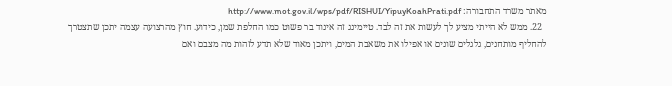מאתר משרד התחבורה: http://www.mot.gov.il/wps/pdf/RISHUI/YipuyKoahPrati.pdf
  22. ממש לא הייתי מציע לך לעשות את זה לבד. טיימינג זה אינוד בר פשוט כמו החלפת שמן, כידוע. חוץ מהרצועה עצמה יתכן שתצטרך להחליף מותחנים, גלגלים שונים או אפילו את משאבת המים, ויתכן מאוד שלא תדע לזהות מה מצבם ואם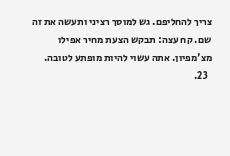צריך להחליפם. גש למוסך רציני ותעשה את זה שם. קח עצה: תבקש הצעת מחיר אפילו מצ'מפיון. אתה עשוי להיות מופתע לטובה.
  23.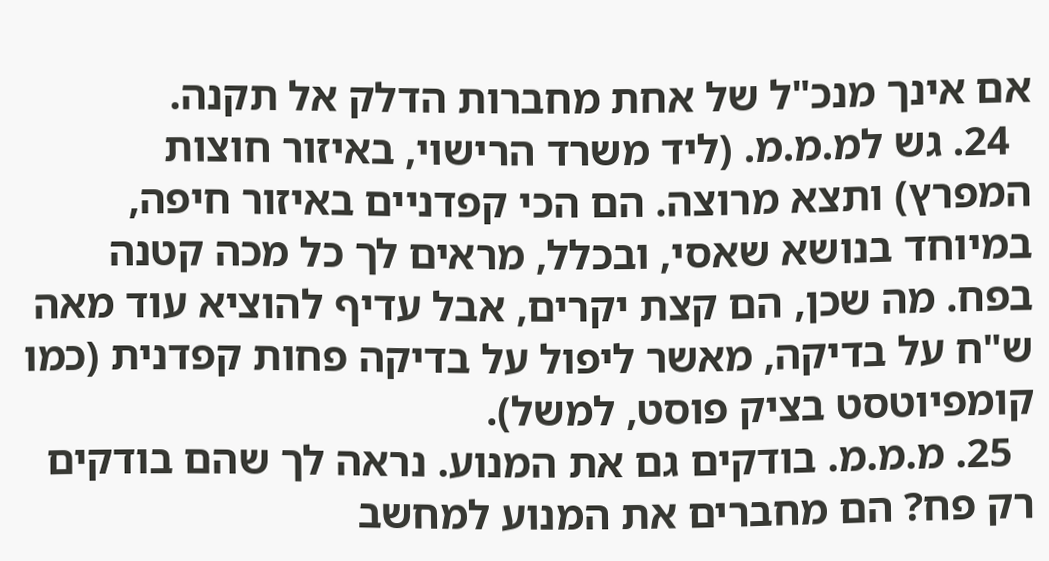אם אינך מנכ"ל של אחת מחברות הדלק אל תקנה.
  24. גש למ.מ.מ. (ליד משרד הרישוי, באיזור חוצות המפרץ) ותצא מרוצה. הם הכי קפדניים באיזור חיפה, במיוחד בנושא שאסי, ובכלל, מראים לך כל מכה קטנה בפח. מה שכן, הם קצת יקרים, אבל עדיף להוציא עוד מאה ש"ח על בדיקה, מאשר ליפול על בדיקה פחות קפדנית (כמו קומפיוטסט בציק פוסט, למשל).
  25. מ.מ.מ. בודקים גם את המנוע. נראה לך שהם בודקים רק פח? הם מחברים את המנוע למחשב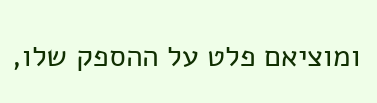ומוציאם פלט על ההספק שלו,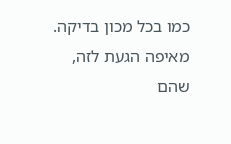כמו בכל מכון בדיקה. מאיפה הגעת לזה, שהם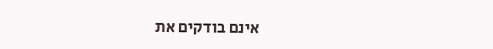אינם בודקים את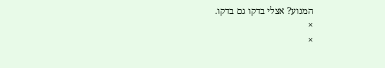המנוע? אצלי בדקו גם בדקו.
×
×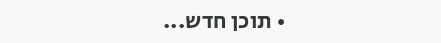• תוכן חדש...